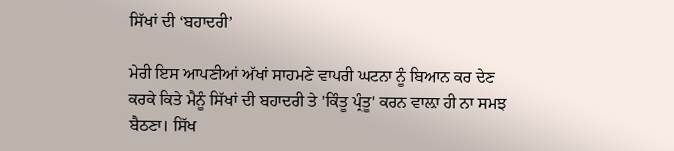ਸਿੱਖਾਂ ਦੀ ‘ਬਹਾਦਰੀ’

ਮੇਰੀ ਇਸ ਆਪਣੀਆਂ ਅੱਖਾਂ ਸਾਹਮਣੇ ਵਾਪਰੀ ਘਟਨਾ ਨੂੰ ਬਿਆਨ ਕਰ ਦੇਣ ਕਰਕੇ ਕਿਤੇ ਮੈਨੂੰ ਸਿੱਖਾਂ ਦੀ ਬਹਾਦਰੀ ਤੇ 'ਕਿੰਤੂ ਪ੍ਰੰਤੂ' ਕਰਨ ਵਾਲ਼ਾ ਹੀ ਨਾ ਸਮਝ ਬੈਠਣਾ। ਸਿੱਖ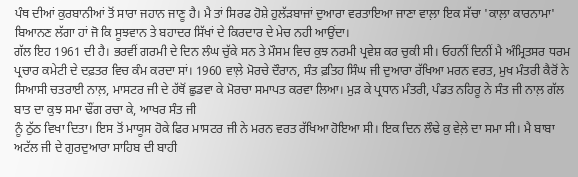ਪੰਥ ਦੀਆਂ ਕੁਰਬਾਨੀਆਂ ਤੋਂ ਸਾਰਾ ਜਹਾਨ ਜਾਣੂ ਹੈ। ਮੈ ਤਾਂ ਸਿਰਫ ਹੋਸ਼ੇ ਹੁਲੱੜਬਾਜਾਂ ਦੁਆਰਾ ਵਰਤਾਇਆ ਜਾਣਾ ਵਾਲ਼ਾ ਇਕ ਸੱਚਾ 'ਕਾਲ਼ਾ ਕਾਰਨਾਮਾ' ਬਿਆਨਣ ਲੱਗਾ ਹਾਂ ਜੋ ਕਿ ਸੂਝਵਾਨ ਤੇ ਬਹਾਦਰ ਸਿੱਖਾਂ ਦੇ ਕਿਰਦਾਰ ਦੇ ਮੇਚ ਨਹੀ ਆਉਂਦਾ।
ਗੱਲ ਇਹ 1961 ਦੀ ਹੈ। ਭਰਵੀਂ ਗਰਮੀ ਦੇ ਦਿਨ ਲੰਘ ਚੁੱਕੇ ਸਨ ਤੇ ਮੌਸਮ ਵਿਚ ਕੁਝ ਨਰਮੀ ਪ੍ਰਵੇਸ਼ ਕਰ ਚੁਕੀ ਸੀ। ਓਹਨੀਂ ਦਿਨੀਂ ਮੈ ਅੰਮ੍ਰਿਤਸਰ ਧਰਮ ਪ੍ਰਚਾਰ ਕਮੇਟੀ ਦੇ ਦਫ਼ਤਰ ਵਿਚ ਕੰਮ ਕਰਦਾ ਸਾਂ। 1960 ਵਾਲ਼ੇ ਮੋਰਚੇ ਦੌਰਾਨ, ਸੰਤ ਫ਼ਤਿਹ ਸਿੰਘ ਜੀ ਦੁਆਰਾ ਰੱਖਿਆ ਮਰਨ ਵਰਤ, ਮੁਖ ਮੰਤਰੀ ਕੈਰੋਂ ਨੇ ਸਿਆਸੀ ਚਤਰਾਈ ਨਾਲ਼, ਮਾਸਟਰ ਜੀ ਦੇ ਹੱਥੋਂ ਛੁਡਵਾ ਕੇ ਮੋਰਚਾ ਸਮਾਪਤ ਕਰਵਾ ਲਿਆ। ਮੁੜ ਕੇ ਪ੍ਰਧਾਨ ਮੰਤਰੀ, ਪੰਡਤ ਨਹਿਰੂ ਨੇ ਸੰਤ ਜੀ ਨਾਲ਼ ਗੱਲ ਬਾਤ ਦਾ ਕੁਝ ਸਮਾ ਢੌਂਗ ਰਚਾ ਕੇ, ਆਖਰ ਸੰਤ ਜੀ
ਨੂੰ ਠੁੱਠ ਵਿਖਾ ਦਿਤਾ। ਇਸ ਤੋਂ ਮਾਯੂਸ ਹੋਕੇ ਫਿਰ ਮਾਸਟਰ ਜੀ ਨੇ ਮਰਨ ਵਰਤ ਰੱਖਿਆ ਹੋਇਆ ਸੀ। ਇਕ ਦਿਨ ਲੌਢੇ ਕੁ ਵੇਲ਼ੇ ਦਾ ਸਮਾ ਸੀ। ਮੈ ਬਾਬਾ ਅਟੱਲ ਜੀ ਦੇ ਗੁਰਦੁਆਰਾ ਸਾਹਿਬ ਦੀ ਬਾਹੀ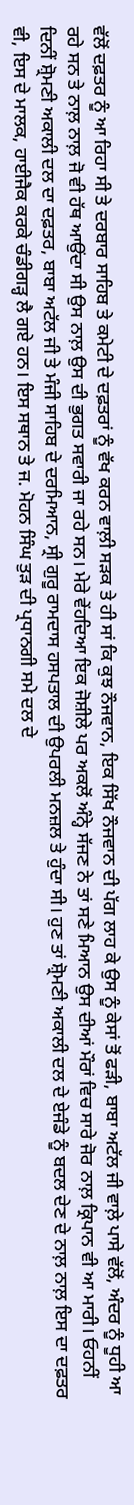ਵੱਲੋਂ ਦਫ਼ਤਰ ਨੂੰ ਆ ਰਿਹਾ ਸੀ ਤੇ ਦਰਬਾਰ ਸਾਹਿਬ ਤੇ ਕਮੇਟੀ ਦੇ ਦਫ਼ਤਰਾਂ ਨੂੰ ਵੱਖ ਕਰਨ ਵਾਲ਼ੀ ਸੜਕ ਤੇ ਹੀ ਸਾਂ ਕਿ ਕੁਝ ਨੌਜਵਾਨ, ਇਕ ਸਿੱਖ ਨੌਜਵਾਨ ਦੀ ਪੱਗ ਲਾਹ ਕੇ ਉਸ ਨੂੰ ਕੇਸਾਂ ਤੋਂ ਫੜੀ, ਬਾਬਾ ਅਟੱਲ ਜੀ ਵਾਲ਼ੇ ਪਾਸੇ ਵੱਲੋਂ, ਅੰਦਰ ਨੂੰ ਧੂਹੀ ਆ ਰਹੇ ਸਨ ਤੇ ਨਾਲ਼ ਨਾਲ਼ ਜੋ ਵੀ ਹੱਥ ਆਉਂਦਾ ਸੀ ਉਸ ਨਾਲ਼ ਉਸ ਦੀ ਭੁਗਤ ਸਵਾਰੀ ਜਾ ਰਹੇ ਸਨ। ਮੇਰੇ ਵੇਂਹਦਿਆ ਇਕ ਜੋਸ਼ੀਲੇ ਪਰ ਅਕਲੋਂ ਅੰਨ੍ਹੇ ਸੱਜਣ ਨੇ ਤਾਂ ਸਣੇ ਮਿਆਨ ਉਸ ਦੀਆਂ ਮੌਰਾਂ ਵਿਚ ਸਾਰੇ ਜੋਰ ਨਾਲ਼ ਕ੍ਰਿਪਾਨ ਵੀ ਆ ਮਾਰੀ। ਓਹਨੀਂ ਦਿਨੀਂ ਸ਼੍ਰੋਮਣੀ ਅਕਾਲੀ ਦਲ ਦਾ ਦਫ਼ਤਰ, ਬਾਬਾ ਅਟੱਲ ਜੀ ਤੇ ਮੰਜੀ ਸਾਹਿਬ ਦੇ ਦਰਮਿਆਨ, ਸ੍ਰੀ ਗੁਰੂ ਰਾਮਦਾਸ ਹਸਪਤਾਲ ਦੀ ਉਪਰਲੀ ਮਨਜ਼ਲ ਤੇ ਹੁੰਦਾ ਸੀ। ਹੁਣ ਤਾਂ ਸ਼੍ਰੋਮਣੀ ਅਕਾਲੀ ਦਲ ਦੇ ਏਜੰਡੇ ਨੂੰ ਬਦਲ ਦੇਣ ਦੇ ਨਾਲ਼ ਨਾਲ਼ ਇਸ ਦਾ ਦਫ਼ਤਰ ਵੀ, ਇਸ ਦੇ ਮਾਲਕ, ਹਾਈਜੈਕ ਕਰਕੇ ਚੰਡੀਗੜ੍ਹ ਲੈ ਗਏ ਹਨ। ਇਸ ਸਥਾਨ ਤੇ ਜ. ਮੋਹਨ ਸਿੰਘ ਤੁੜ ਦੀ ਪ੍ਰਧਾਨਗੀ ਸਮੇ ਦਲ ਦੇ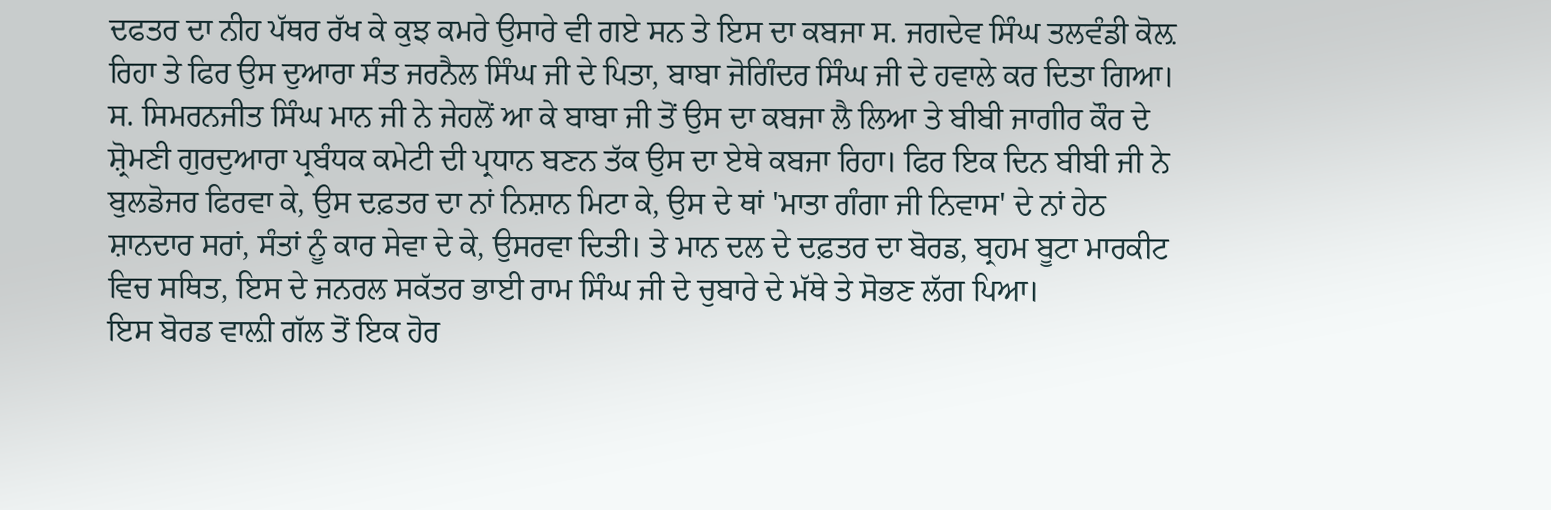ਦਫਤਰ ਦਾ ਨੀਹ ਪੱਥਰ ਰੱਖ ਕੇ ਕੁਝ ਕਮਰੇ ਉਸਾਰੇ ਵੀ ਗਏ ਸਨ ਤੇ ਇਸ ਦਾ ਕਬਜਾ ਸ. ਜਗਦੇਵ ਸਿੰਘ ਤਲਵੰਡੀ ਕੋਲ਼ ਰਿਹਾ ਤੇ ਫਿਰ ਉਸ ਦੁਆਰਾ ਸੰਤ ਜਰਨੈਲ ਸਿੰਘ ਜੀ ਦੇ ਪਿਤਾ, ਬਾਬਾ ਜੋਗਿੰਦਰ ਸਿੰਘ ਜੀ ਦੇ ਹਵਾਲੇ ਕਰ ਦਿਤਾ ਗਿਆ। ਸ. ਸਿਮਰਨਜੀਤ ਸਿੰਘ ਮਾਨ ਜੀ ਨੇ ਜੇਹਲੋਂ ਆ ਕੇ ਬਾਬਾ ਜੀ ਤੋਂ ਉਸ ਦਾ ਕਬਜਾ ਲੈ ਲਿਆ ਤੇ ਬੀਬੀ ਜਾਗੀਰ ਕੌਰ ਦੇ ਸ਼੍ਰੋਮਣੀ ਗੁਰਦੁਆਰਾ ਪ੍ਰਬੰਧਕ ਕਮੇਟੀ ਦੀ ਪ੍ਰਧਾਨ ਬਣਨ ਤੱਕ ਉਸ ਦਾ ਏਥੇ ਕਬਜਾ ਰਿਹਾ। ਫਿਰ ਇਕ ਦਿਨ ਬੀਬੀ ਜੀ ਨੇ ਬੁਲਡੋਜਰ ਫਿਰਵਾ ਕੇ, ਉਸ ਦਫ਼ਤਰ ਦਾ ਨਾਂ ਨਿਸ਼ਾਨ ਮਿਟਾ ਕੇ, ਉਸ ਦੇ ਥਾਂ 'ਮਾਤਾ ਗੰਗਾ ਜੀ ਨਿਵਾਸ' ਦੇ ਨਾਂ ਹੇਠ ਸ਼ਾਨਦਾਰ ਸਰਾਂ, ਸੰਤਾਂ ਨੂੰ ਕਾਰ ਸੇਵਾ ਦੇ ਕੇ, ਉਸਰਵਾ ਦਿਤੀ। ਤੇ ਮਾਨ ਦਲ ਦੇ ਦਫ਼ਤਰ ਦਾ ਬੋਰਡ, ਬ੍ਰਹਮ ਬੂਟਾ ਮਾਰਕੀਟ ਵਿਚ ਸਥਿਤ, ਇਸ ਦੇ ਜਨਰਲ ਸਕੱਤਰ ਭਾਈ ਰਾਮ ਸਿੰਘ ਜੀ ਦੇ ਚੁਬਾਰੇ ਦੇ ਮੱਥੇ ਤੇ ਸੋਭਣ ਲੱਗ ਪਿਆ।
ਇਸ ਬੋਰਡ ਵਾਲ਼ੀ ਗੱਲ ਤੋਂ ਇਕ ਹੋਰ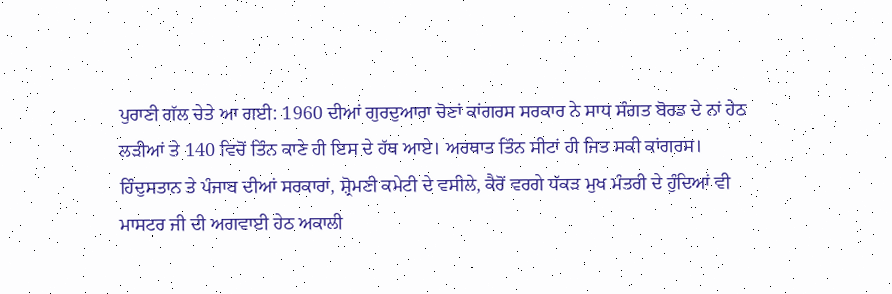ਪੁਰਾਣੀ ਗੱਲ ਚੇਤੇ ਆ ਗਈ: 1960 ਦੀਆਂ ਗੁਰਦੁਆਰਾ ਚੋਣਾਂ ਕਾਂਗਰਸ ਸਰਕਾਰ ਨੇ ਸਾਧ ਸੰਗਤ ਬੋਰਡ ਦੇ ਨਾਂ ਹੇਠ ਲੜੀਆਂ ਤੇ 140 ਵਿਚੋਂ ਤਿੰਨ ਕਾਣੇ ਹੀ ਇਸ ਦੇ ਹੱਥ ਆਏ। ਅਰਥਾਤ ਤਿੰਨ ਸੀਟਾਂ ਹੀ ਜਿਤ ਸਕੀ ਕਾਂਗਰਸ। ਹਿੰਦੁਸਤਾਨ ਤੇ ਪੰਜਾਬ ਦੀਆਂ ਸਰਕਾਰਾਂ, ਸ਼੍ਰੋਮਣੀ ਕਮੇਟੀ ਦੇ ਵਸੀਲੇ, ਕੈਰੋਂ ਵਰਗੇ ਧੱਕੜ ਮੁਖ ਮੰਤਰੀ ਦੇ ਹੁੰਦਿਆਂ ਵੀ ਮਾਸਟਰ ਜੀ ਦੀ ਅਗਵਾਈ ਹੇਠ ਅਕਾਲੀ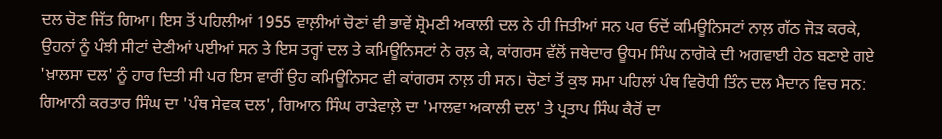ਦਲ ਚੋਣ ਜਿੱਤ ਗਿਆ। ਇਸ ਤੋਂ ਪਹਿਲੀਆਂ 1955 ਵਾਲ਼ੀਆਂ ਚੋਣਾਂ ਵੀ ਭਾਵੇਂ ਸ਼੍ਰੋਮਣੀ ਅਕਾਲੀ ਦਲ ਨੇ ਹੀ ਜਿਤੀਆਂ ਸਨ ਪਰ ਓਦੋਂ ਕਮਿਊਨਿਸਟਾਂ ਨਾਲ਼ ਗੱਠ ਜੋੜ ਕਰਕੇ, ਉਹਨਾਂ ਨੂੰ ਪੰਝੀ ਸੀਟਾਂ ਦੇਣੀਆਂ ਪਈਆਂ ਸਨ ਤੇ ਇਸ ਤਰ੍ਹਾਂ ਦਲ ਤੇ ਕਮਿਊਨਿਸਟਾਂ ਨੇ ਰਲ਼ ਕੇ, ਕਾਂਗਰਸ ਵੱਲੋਂ ਜਥੇਦਾਰ ਊਧਮ ਸਿੰਘ ਨਾਗੋਕੇ ਦੀ ਅਗਵਾਈ ਹੇਠ ਬਣਾਏ ਗਏ 'ਖ਼ਾਲਸਾ ਦਲ' ਨੂੰ ਹਾਰ ਦਿਤੀ ਸੀ ਪਰ ਇਸ ਵਾਰੀਂ ਉਹ ਕਮਿਊਨਿਸਟ ਵੀ ਕਾਂਗਰਸ ਨਾਲ਼ ਹੀ ਸਨ। ਚੋਣਾਂ ਤੋਂ ਕੁਝ ਸਮਾ ਪਹਿਲਾਂ ਪੰਥ ਵਿਰੋਧੀ ਤਿੰਨ ਦਲ ਮੈਦਾਨ ਵਿਚ ਸਨ: ਗਿਆਨੀ ਕਰਤਾਰ ਸਿੰਘ ਦਾ 'ਪੰਥ ਸੇਵਕ ਦਲ', ਗਿਆਨ ਸਿੰਘ ਰਾੜੇਵਾਲ਼ੇ ਦਾ 'ਮਾਲਵਾ ਅਕਾਲੀ ਦਲ' ਤੇ ਪ੍ਰਤਾਪ ਸਿੰਘ ਕੈਰੋਂ ਦਾ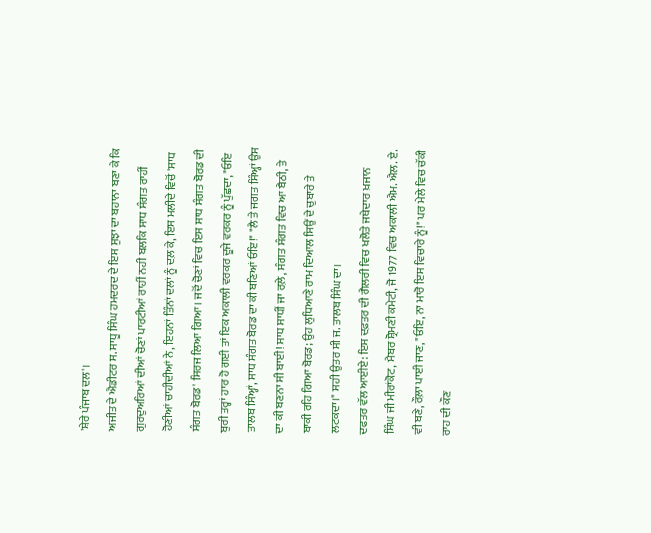'ਸ਼ੇਰੇ ਪੰਜਾਬ ਦਲ'।
ਅਜੀਤ ਦੇ ਐਡੀਟਰ ਸ. ਸਾਧੂ ਸਿੰਘ ਹਮਦਰਦ ਦੇ ਇਸ ਸੁਝਾ ਦਾ ਬਹਾਨਾ ਬਣਾ ਕੇ ਕਿ ਗੁਰਦੁਅਰਿਆਂ ਦੀਆਂ ਚੋਣਾਂ ਪਾਰਟੀਆਂ ਰਾਹੀਂ ਨਹੀ ਬਲਕਿ ਸਾਧ ਸੰਗਤ ਰਾਹੀਂ ਹੋਣੀਆਂ ਚਾਹੀਦੀਆਂ ਨੇ, ਇਹਨਾਂ ਤਿੰਨਾਂ ਦਲਾਂ ਨੂੰ ਦਲ਼ ਕੇ, ਇਸ ਮਲੀਦੇ ਵਿਚੋਂ 'ਸਾਧ ਸੰਗਤ ਬੋਰਡ' ਸਿਰਜ ਲਿਆ ਗਿਆ। ਜਦੋਂ ਚੋਣਾਂ ਵਿਚ ਇਸ ਸਾਧ ਸੰਗਤ ਬੋਰਡ ਦੀ ਬੁਰੀ ਤਰ੍ਹਾਂ ਹਾਰ ਹੋ ਗਈ ਤਾਂ ਇਕ ਅਕਾਲੀ ਵਰਕਰ ਦੂਜੇ ਵਰਕਰ ਨੂੰ ਪੁੱਛਦਾ, "ਓਇ ਤਾਲਬ ਸਿੰਅ੍ਹਾਂ, ਸਾਧ ਸੰਗਤ ਬੋਰਡ ਦਾ ਕੀ ਬਣਿਆਂ ਓਇ!" "ਲੈ ਤੇ ਜਗਤ ਸਿੰਅ੍ਹਾਂ ਉਸ ਦਾ ਕੀ ਬਣਨਾ ਸੀ ਬਾਈ! ਸਾਧ ਸਾਧੀਂ ਜਾ ਰਲ਼ੇ, ਸੰਗਤ ਸੰਗਤ ਵਿਚ ਆ ਬੈਠੀ, ਤੇ ਬਾਕੀ ਰਹਿ ਗਿਆ ਬੋਰਡ; ਉਹ ਲੁਧਿਆਣੇ ਰਾਮ ਦਿਆਲ ਸਿਉਂ ਦੇ ਚੁਬਾਰੇ ਤੇ ਲਟਕਦਾ।" ਸਹੀ ਉਤਰ ਸੀ ਜ. ਤਾਲਬ ਸਿੰਘ ਦਾ।
ਦਫਤਰ ਵੱਲ ਆਈਏ: ਇਸ ਦਫ਼ਤਰ ਦੀ ਗੈਲਰੀ ਵਿਚ ਖਲੋਤੇ ਜਥੇਦਾਰ ਖ਼ਜਾਨ ਸਿੰਘ ਜੀ ਮੀਰਾਂਕੋਟ, ਮੈਬਰ ਸ਼੍ਰੋਮਣੀ ਕਮੇਟੀ, ਜੋ 1977 ਵਿਚ ਅਕਾਲੀ ਐਮ. ਐਲ. ਏ. ਵੀ ਬਣੇ, ਰੌਲ਼ਾ ਪਾਈ ਜਾਣ, "ਓਇ, ਨਾ ਮਾਰੋ ਇਸ ਵਿਚਾਰੇ ਨੂੰ!" ਪਰ ਮੇਲੇ ਵਿਚ ਚੱਕੀ ਰਾਹ ਦੀ ਕੌਣ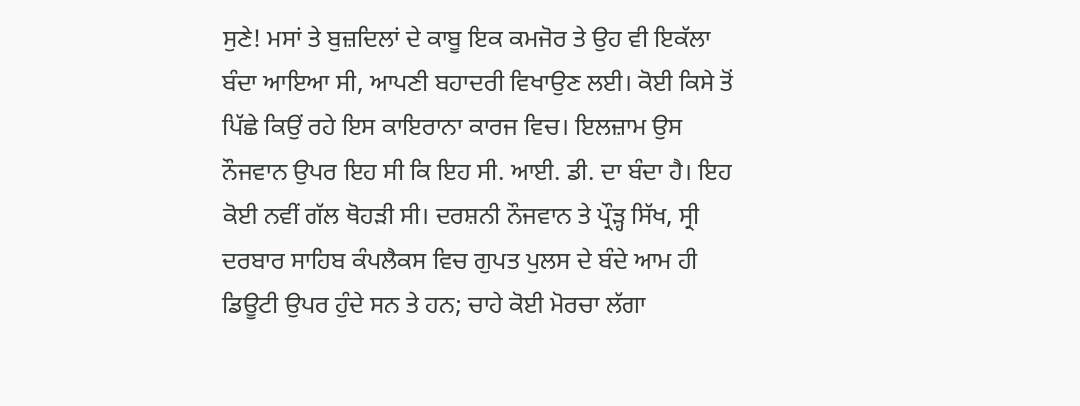ਸੁਣੇ! ਮਸਾਂ ਤੇ ਬੁਜ਼ਦਿਲਾਂ ਦੇ ਕਾਬੂ ਇਕ ਕਮਜੋਰ ਤੇ ਉਹ ਵੀ ਇਕੱਲਾ ਬੰਦਾ ਆਇਆ ਸੀ, ਆਪਣੀ ਬਹਾਦਰੀ ਵਿਖਾਉਣ ਲਈ। ਕੋਈ ਕਿਸੇ ਤੋਂ ਪਿੱਛੇ ਕਿਉਂ ਰਹੇ ਇਸ ਕਾਇਰਾਨਾ ਕਾਰਜ ਵਿਚ। ਇਲਜ਼ਾਮ ਉਸ ਨੌਜਵਾਨ ਉਪਰ ਇਹ ਸੀ ਕਿ ਇਹ ਸੀ. ਆਈ. ਡੀ. ਦਾ ਬੰਦਾ ਹੈ। ਇਹ ਕੋਈ ਨਵੀਂ ਗੱਲ ਥੋਹੜੀ ਸੀ। ਦਰਸ਼ਨੀ ਨੌਜਵਾਨ ਤੇ ਪ੍ਰੌੜ੍ਹ ਸਿੱਖ, ਸ੍ਰੀ ਦਰਬਾਰ ਸਾਹਿਬ ਕੰਪਲੈਕਸ ਵਿਚ ਗੁਪਤ ਪੁਲਸ ਦੇ ਬੰਦੇ ਆਮ ਹੀ ਡਿਊਟੀ ਉਪਰ ਹੁੰਦੇ ਸਨ ਤੇ ਹਨ; ਚਾਹੇ ਕੋਈ ਮੋਰਚਾ ਲੱਗਾ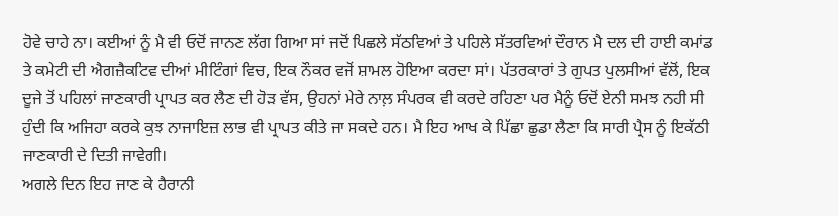ਹੋਵੇ ਚਾਹੇ ਨਾ। ਕਈਆਂ ਨੂੰ ਮੈ ਵੀ ਓਦੋਂ ਜਾਨਣ ਲੱਗ ਗਿਆ ਸਾਂ ਜਦੋਂ ਪਿਛਲੇ ਸੱਠਵਿਆਂ ਤੇ ਪਹਿਲੇ ਸੱਤਰਵਿਆਂ ਦੌਰਾਨ ਮੈ ਦਲ ਦੀ ਹਾਈ ਕਮਾਂਡ ਤੇ ਕਮੇਟੀ ਦੀ ਐਗਜ਼ੈਕਟਿਵ ਦੀਆਂ ਮੀਟਿੰਗਾਂ ਵਿਚ, ਇਕ ਨੌਕਰ ਵਜੋਂ ਸ਼ਾਮਲ ਹੋਇਆ ਕਰਦਾ ਸਾਂ। ਪੱਤਰਕਾਰਾਂ ਤੇ ਗੁਪਤ ਪੁਲਸੀਆਂ ਵੱਲੋਂ, ਇਕ ਦੂਜੇ ਤੋਂ ਪਹਿਲਾਂ ਜਾਣਕਾਰੀ ਪ੍ਰਾਪਤ ਕਰ ਲੈਣ ਦੀ ਹੋੜ ਵੱਸ, ਉਹਨਾਂ ਮੇਰੇ ਨਾਲ਼ ਸੰਪਰਕ ਵੀ ਕਰਦੇ ਰਹਿਣਾ ਪਰ ਮੈਨੂੰ ਓਦੋਂ ਏਨੀ ਸਮਝ ਨਹੀ ਸੀ ਹੁੰਦੀ ਕਿ ਅਜਿਹਾ ਕਰਕੇ ਕੁਝ ਨਾਜਾਇਜ਼ ਲਾਭ ਵੀ ਪ੍ਰਾਪਤ ਕੀਤੇ ਜਾ ਸਕਦੇ ਹਨ। ਮੈ ਇਹ ਆਖ ਕੇ ਪਿੱਛਾ ਛੁਡਾ ਲੈਣਾ ਕਿ ਸਾਰੀ ਪ੍ਰੈਸ ਨੂੰ ਇਕੱਠੀ ਜਾਣਕਾਰੀ ਦੇ ਦਿਤੀ ਜਾਵੇਗੀ।
ਅਗਲੇ ਦਿਨ ਇਹ ਜਾਣ ਕੇ ਹੈਰਾਨੀ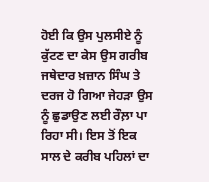ਹੋਈ ਕਿ ਉਸ ਪੁਲਸੀਏ ਨੂੰ ਕੁੱਟਣ ਦਾ ਕੇਸ ਉਸ ਗਰੀਬ ਜਥੇਦਾਰ ਖ਼ਜ਼ਾਨ ਸਿੰਘ ਤੇ ਦਰਜ ਹੋ ਗਿਆ ਜੇਹੜਾ ਉਸ ਨੂੰ ਛੁਡਾਉਣ ਲਈ ਰੌਲ਼ਾ ਪਾ ਰਿਹਾ ਸੀ। ਇਸ ਤੋਂ ਇਕ ਸਾਲ ਦੇ ਕਰੀਬ ਪਹਿਲਾਂ ਦਾ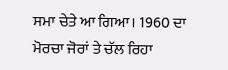ਸਮਾ ਚੇਤੇ ਆ ਗਿਆ। 1960 ਦਾ ਮੋਰਚਾ ਜੋਰਾਂ ਤੇ ਚੱਲ ਰਿਹਾ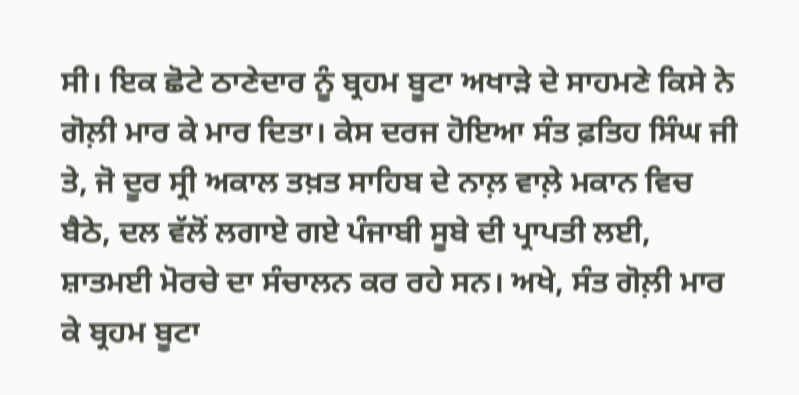ਸੀ। ਇਕ ਛੋਟੇ ਠਾਣੇਦਾਰ ਨੂੰ ਬ੍ਰਹਮ ਬੂਟਾ ਅਖਾੜੇ ਦੇ ਸਾਹਮਣੇ ਕਿਸੇ ਨੇ ਗੋਲ਼ੀ ਮਾਰ ਕੇ ਮਾਰ ਦਿਤਾ। ਕੇਸ ਦਰਜ ਹੋਇਆ ਸੰਤ ਫ਼ਤਿਹ ਸਿੰਘ ਜੀ ਤੇ, ਜੋ ਦੂਰ ਸ੍ਰੀ ਅਕਾਲ ਤਖ਼ਤ ਸਾਹਿਬ ਦੇ ਨਾਲ਼ ਵਾਲ਼ੇ ਮਕਾਨ ਵਿਚ ਬੈਠੇ, ਦਲ ਵੱਲੋਂ ਲਗਾਏ ਗਏ ਪੰਜਾਬੀ ਸੂਬੇ ਦੀ ਪ੍ਰਾਪਤੀ ਲਈ, ਸ਼ਾਤਮਈ ਮੋਰਚੇ ਦਾ ਸੰਚਾਲਨ ਕਰ ਰਹੇ ਸਨ। ਅਖੇ, ਸੰਤ ਗੋਲ਼ੀ ਮਾਰ ਕੇ ਬ੍ਰਹਮ ਬੂਟਾ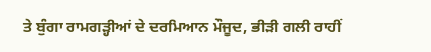ਤੇ ਬੁੰਗਾ ਰਾਮਗੜ੍ਹੀਆਂ ਦੇ ਦਰਮਿਆਨ ਮੌਜੂਦ, ਭੀੜੀ ਗਲੀ ਰਾਹੀਂ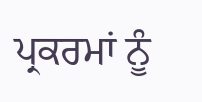ਪ੍ਰਕਰਮਾਂ ਨੂੰ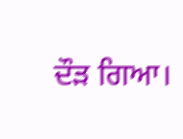ਦੌੜ ਗਿਆ।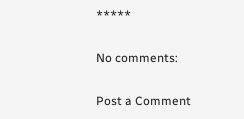*****

No comments:

Post a Comment